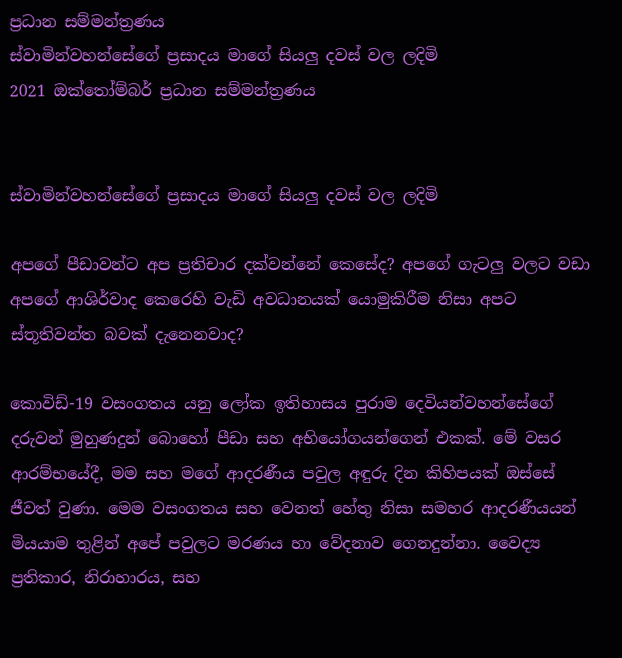ප්‍රධාන සම්මන්ත්‍රණය
ස්වාමින්වහන්සේගේ ප්‍රසාදය මාගේ සියලු දවස් වල ලදිමි
2021 ඔක්තෝම්බර් ප්‍රධාන සම්මන්ත්‍රණය


ස්වාමින්වහන්සේගේ ප්‍රසාදය මාගේ සියලු දවස් වල ලදිමි

අපගේ පීඩාවන්ට අප ප්‍රතිචාර දක්වන්නේ කෙසේද? අපගේ ගැටලු වලට වඩා අපගේ ආශිර්වාද කෙරෙහි වැඩි අවධානයක් යොමුකිරීම නිසා අපට ස්තූතිවන්ත බවක් දැනෙනවාද?

කොවිඩ්-19 වසංගතය යනු ලෝක ඉතිහාසය පුරාම දෙවියන්වහන්සේගේ දරුවන් මුහුණදුන් බොහෝ පීඩා සහ අභියෝගයන්ගෙන් එකක්. මේ වසර ආරම්භයේදී, මම සහ මගේ ආදරණීය පවුල අඳුරු දින කිහිපයක් ඔස්සේ ජීවත් වුණා. මෙම වසංගතය සහ වෙනත් හේතු නිසා සමහර ආදරණීයයන් මියයාම තුළින් අපේ පවුලට මරණය හා වේදනාව ගෙනදුන්නා. වෛද්‍ය ප්‍රතිකාර, නිරාහාරය, සහ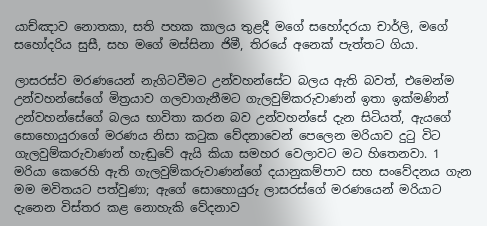යාච්ඤාව නොතකා, සති පහක කාලය තුළදී මගේ සහෝදරයා චාර්ලි, මගේ සහෝදරිය සුසී, සහ මගේ මස්සිනා ජිමී, තිරයේ අනෙක් පැත්තට ගියා.

ලාසරස්ව මරණයෙන් නැගිටවීමට උන්වහන්සේට බලය ඇති බවත්, එමෙන්ම උන්වහන්සේගේ මිත්‍රයාව ගලවාගැනීමට ගැලවුම්කරුවාණන් ඉතා ඉක්මණින් උන්වහන්සේගේ බලය භාවිතා කරන බව උන්වහන්සේ දැන සිටියත්, ඇයගේ සොහොයුරාගේ මරණය නිසා කටුක වේදනාවෙන් පෙලෙන මරියාව දුටු විට ගැලවුම්කරුවාණන් හැඬුවේ ඇයි කියා සමහර වෙලාවට මට හිතෙනවා. 1 මරියා කෙරෙහි ඇති ගැලවුම්කරුවාණන්ගේ දයානුකම්පාව සහ සංවේදනය ගැන මම මවිතයට පත්වුණා; ඇගේ සොහොයුරු ලාසරස්ගේ මරණයෙන් මරියාට දැනෙන විස්තර කළ නොහැකි වේදනාව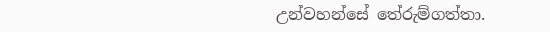උන්වහන්සේ තේරුම්ගත්තා.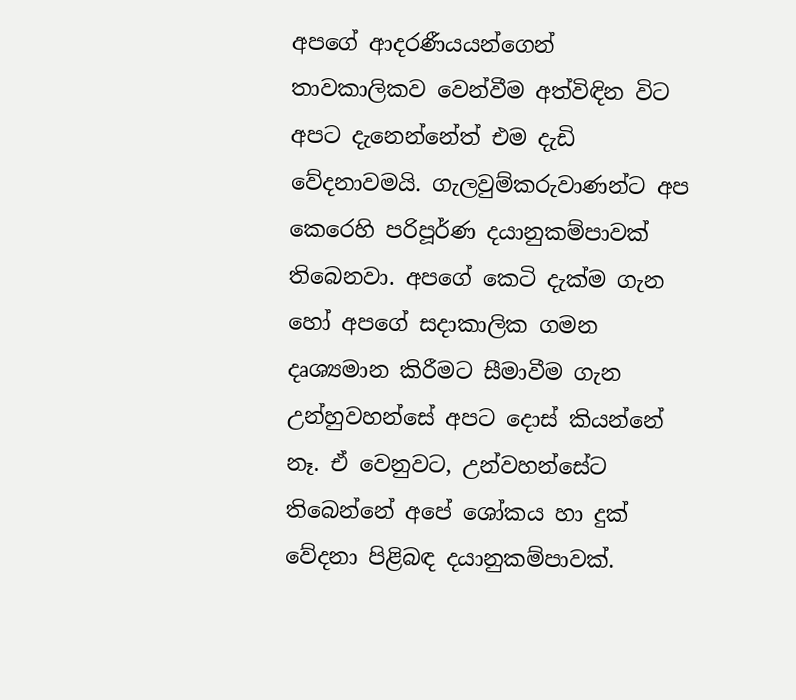අපගේ ආදරණීයයන්ගෙන් තාවකාලිකව වෙන්වීම අත්විඳින විට අපට දැනෙන්නේත් එම දැඩි වේදනාවමයි. ගැලවුම්කරුවාණන්ට අප කෙරෙහි පරිපූර්ණ දයානුකම්පාවක් තිබෙනවා. අපගේ කෙටි දැක්ම ගැන හෝ අපගේ සදාකාලික ගමන දෘශ්‍යමාන කිරීමට සීමාවීම ගැන උන්හුවහන්සේ අපට දොස් කියන්නේ නෑ. ඒ වෙනුවට, උන්වහන්සේට තිබෙන්නේ අපේ ශෝකය හා දුක් වේදනා පිළිබඳ දයානුකම්පාවක්.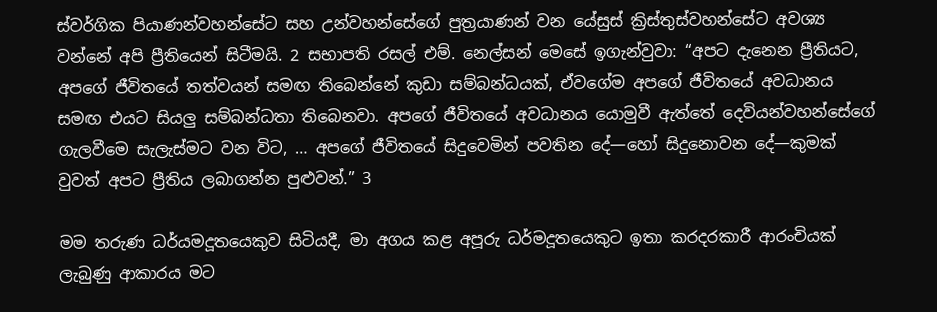ස්වර්ගික පියාණන්වහන්සේට සහ උන්වහන්සේගේ පුත්‍රයාණන් වන යේසුස් ක්‍රිස්තුස්වහන්සේට අවශ්‍ය වන්නේ අපි ප්‍රීතියෙන් සිටීමයි. 2 සභාපති රසල් එම්. නෙල්සන් මෙසේ ඉගැන්වුවා: “අපට දැනෙන ප්‍රීතියට, අපගේ ජීවිතයේ තත්වයන් සමඟ තිබෙන්නේ කුඩා සම්බන්ධයක්, ඒවගේම අපගේ ජීවිතයේ අවධානය සමඟ එයට සියලු සම්බන්ධතා තිබෙනවා. අපගේ ජීවිතයේ අවධානය යොමුවී ඇත්තේ දෙවියන්වහන්සේගේ ගැලවීමෙ සැලැස්මට වන විට, … අපගේ ජීවිතයේ සිදුවෙමින් පවතින දේ—හෝ සිදුනොවන දේ—කුමක් වුවත් අපට ප්‍රීතිය ලබාගන්න පුළුවන්.” 3

මම තරුණ ධර්යමදූතයෙකුව සිටියදී, මා අගය කළ අපූරු ධර්මදූතයෙකුට ඉතා කරදරකාරී ආරංචියක් ලැබුණු ආකාරය මට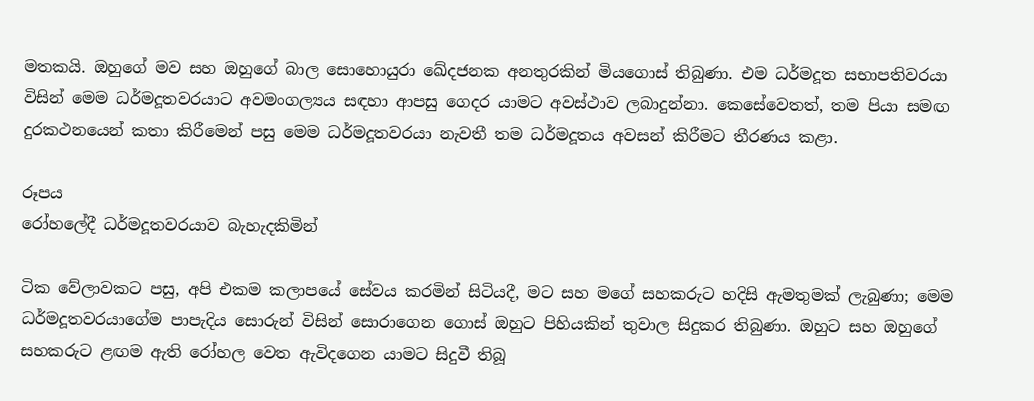මතකයි. ඔහුගේ මව සහ ඔහුගේ බාල සොහොයුරා ඛේදජනක අනතුරකින් මියගොස් තිබුණා. එම ධර්මදූත සභාපතිවරයා විසින් මෙම ධර්මදූතවරයාට අවමංගල්‍යය සඳහා ආපසු ගෙදර යාමට අවස්ථාව ලබාදුන්නා. කෙසේවෙතත්, තම පියා සමඟ දුරකථනයෙන් කතා කිරීමෙන් පසු මෙම ධර්මදූතවරයා නැවතී තම ධර්මදූතය අවසන් කිරීමට තීරණය කළා.

රූපය
රෝහලේදී ධර්මදූතවරයාව බැහැදකිමින්

ටික වේලාවකට පසු, අපි එකම කලාපයේ සේවය කරමින් සිටියදී, මට සහ මගේ සහකරුට හදිසි ඇමතුමක් ලැබුණා; මෙම ධර්මදූතවරයාගේම පාපැදිය සොරුන් විසින් සොරාගෙන ගොස් ඔහුට පිහියකින් තුවාල සිදුකර තිබුණා. ඔහුට සහ ඔහුගේ සහකරුට ළඟම ඇති රෝහල වෙත ඇවිදගෙන යාමට සිදුවී තිබූ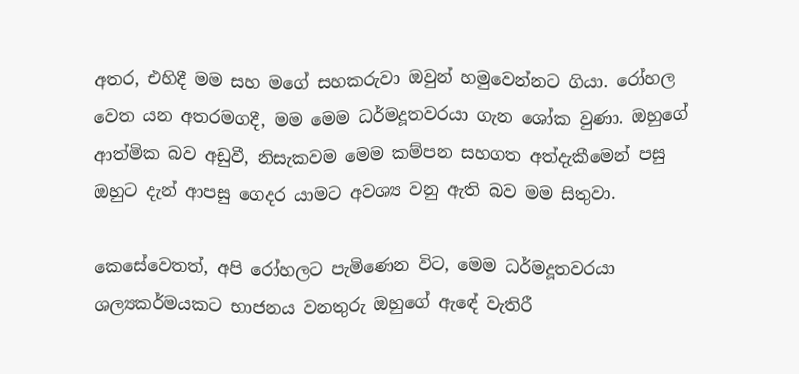අතර, එහිදී මම සහ මගේ සහකරුවා ඔවුන් හමුවෙන්නට ගියා. රෝහල වෙත යන අතරමගදී, මම මෙම ධර්මදූතවරයා ගැන ශෝක වුණා. ඔහුගේ ආත්මික බව අඩුවී, නිසැකවම මෙම කම්පන සහගත අත්දැකීමෙන් පසු ඔහුට දැන් ආපසු ගෙදර යාමට අවශ්‍ය වනු ඇති බව මම සිතුවා.

කෙසේවෙතත්, අපි රෝහලට පැමිණෙන විට, මෙම ධර්මදූතවරයා ශල්‍යකර්මයකට භාජනය වනතුරු ඔහුගේ ඇඳේ වැතිරී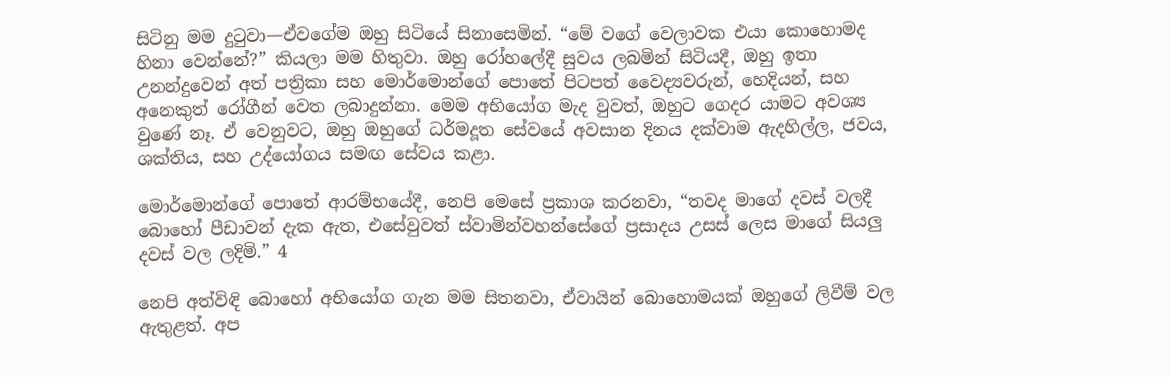සිටිනු මම දුටුවා—ඒවගේම ඔහු සිටියේ සිනාසෙමින්. “මේ වගේ වෙලාවක එයා කොහොමද හිනා වෙන්නේ?” කියලා මම හිතුවා. ඔහු රෝහලේදී සුවය ලබමින් සිටියදී, ඔහු ඉතා උනන්දුවෙන් අත් පත්‍රිකා සහ මොර්මොන්ගේ පොතේ පිටපත් වෛද්‍යවරුන්, හෙදියන්, සහ අනෙකුත් රෝගීන් වෙත ලබාදුන්නා. මෙම අභියෝග මැද වුවත්, ඔහුට ගෙදර යාමට අවශ්‍ය වුණේ නෑ. ඒ වෙනුවට, ඔහු ඔහුගේ ධර්මදූත සේවයේ අවසාන දිනය දක්වාම ඇදහිල්ල, ජවය, ශක්තිය, සහ උද්යෝගය සමඟ සේවය කළා.

මොර්මොන්ගේ පොතේ ආරම්භයේදී, නෙපි මෙසේ ප්‍රකාශ කරනවා, “තවද මාගේ දවස් වලදී බොහෝ පීඩාවන් දැක ඇත, එසේවුවත් ස්වාමින්වහන්සේගේ ප්‍රසාදය උසස් ලෙස මාගේ සියලු දවස් වල ලදිමි.” 4

නෙපි අත්විඳි බොහෝ අභියෝග ගැන මම සිතනවා, ඒවායින් බොහොමයක් ඔහුගේ ලිවීම් වල ඇතුළත්. අප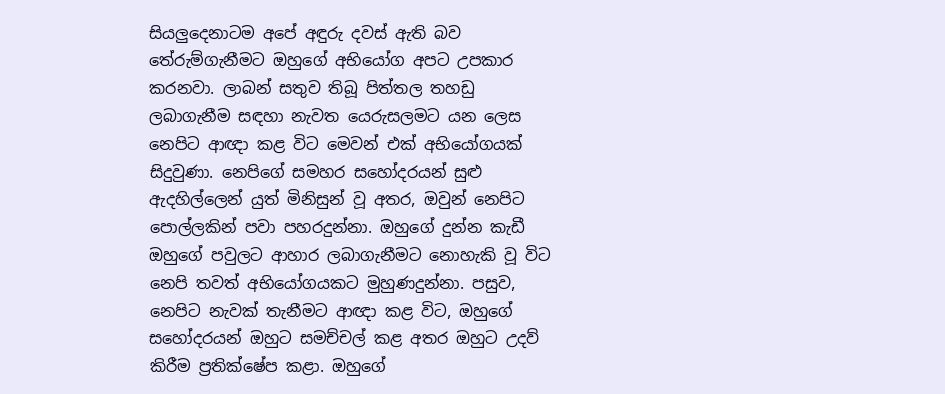සියලුදෙනාටම අපේ අඳුරු දවස් ඇති බව තේරුම්ගැනීමට ඔහුගේ අභියෝග අපට උපකාර කරනවා. ලාබන් සතුව තිබූ පිත්තල තහඩු ලබාගැනීම සඳහා නැවත යෙරුසලමට යන ලෙස නෙපිට ආඥා කළ විට මෙවන් එක් අභියෝගයක් සිදුවුණා. නෙපිගේ සමහර සහෝදරයන් සුළු ඇදහිල්ලෙන් යුත් මිනිසුන් වූ අතර, ඔවුන් නෙපිට පොල්ලකින් පවා පහරදුන්නා. ඔහුගේ දුන්න කැඩී ඔහුගේ පවුලට ආහාර ලබාගැනීමට නොහැකි වූ විට නෙපි තවත් අභියෝගයකට මුහුණදුන්නා. පසුව, නෙපිට නැවක් තැනීමට ආඥා කළ විට, ඔහුගේ සහෝදරයන් ඔහුට සමච්චල් කළ අතර ඔහුට උදව් කිරීම ප්‍රතික්ෂේප කළා. ඔහුගේ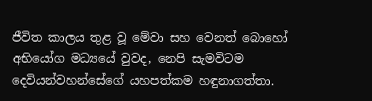ජීවිත කාලය තුළ වූ මේවා සහ වෙනත් බොහෝ අභියෝග මධ්‍යයේ වුවද, නෙපි සැමවිටම දෙවියන්වහන්සේගේ යහපත්කම හඳුනාගත්තා.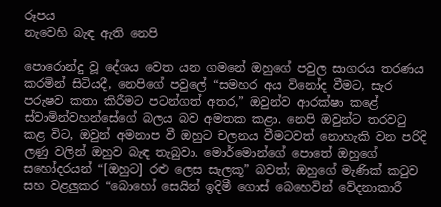රූපය
නැවෙහි බැඳ ඇති නෙපි

පොරොන්දු වූ දේශය වෙත යන ගමනේ ඔහුගේ පවුල සාගරය තරණය කරමින් සිටියදී, නෙපිගේ පවුලේ “සමහර අය විනෝද වීමට, සැර පරුෂව කතා කිරීමට පටන්ගත් අතර,” ඔවුන්ව ආරක්ෂා කළේ ස්වාමින්වහන්සේගේ බලය බව අමතක කළා. නෙපි ඔවුන්ට තරවටු කළ විට, ඔවුන් අමනාප වී ඔහුට චලනය වීමටවත් නොහැකි වන පරිදි ලණු වලින් ඔහුව බැඳ තැබුවා. මොර්මොන්ගේ පොතේ ඔහුගේ සහෝදරයන් “[ඔහුට] රළු ලෙස සැලකූ” බවත්; ඔහුගේ මැණික් කටුව සහ වළලුකර “බොහෝ සෙයින් ඉදිමී ගොස් බෙහෙවින් වේදනාකාරී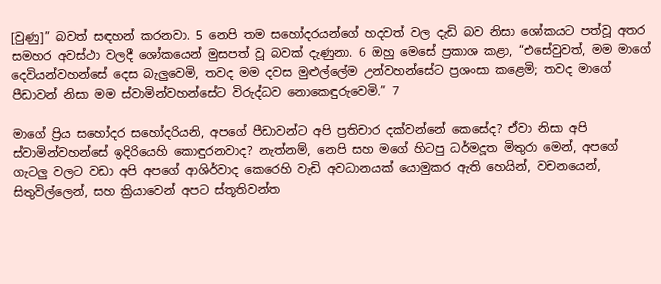[වුණු]” බවත් සඳහන් කරනවා. 5 නෙපි තම සහෝදරයන්ගේ හදවත් වල දැඩි බව නිසා ශෝකයට පත්වූ අතර සමහර අවස්ථා වලදී ශෝකයෙන් මුසපත් වූ බවක් දැණුනා. 6 ඔහු මෙසේ ප්‍රකාශ කළා, “එසේවුවත්, මම මාගේ දෙවියන්වහන්සේ දෙස බැලුවෙමි, තවද මම දවස මුළුල්ලේම උන්වහන්සේට ප්‍රශංසා කළෙමි; තවද මාගේ පීඩාවන් නිසා මම ස්වාමින්වහන්සේට විරුද්ධව නොකෙඳුරුවෙමි.” 7

මාගේ ප්‍රිය සහෝදර සහෝදරියනි, අපගේ පීඩාවන්ට අපි ප්‍රතිචාර දක්වන්නේ කෙසේද? ඒවා නිසා අපි ස්වාමින්වහන්සේ ඉදිරියෙහි කොඳුරනවාද? නැත්නම්, නෙපි සහ මගේ හිටපු ධර්මදූත මිතුරා මෙන්, අපගේ ගැටලු වලට වඩා අපි අපගේ ආශිර්වාද කෙරෙහි වැඩි අවධානයක් යොමුකර ඇති හෙයින්, වචනයෙන්, සිතුවිල්ලෙන්, සහ ක්‍රියාවෙන් අපට ස්තූතිවන්ත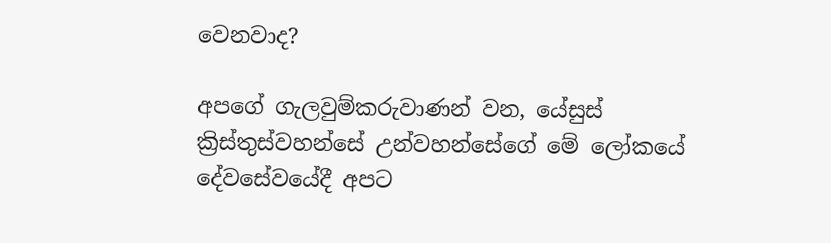වෙනවාද?

අපගේ ගැලවුම්කරුවාණන් වන, යේසුස් ක්‍රිස්තුස්වහන්සේ උන්වහන්සේගේ මේ ලෝකයේ දේවසේවයේදී අපට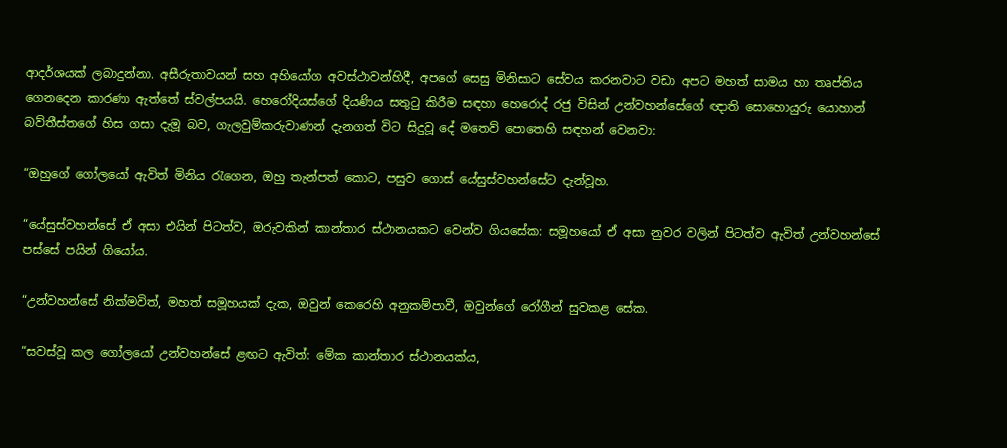ආදර්ශයක් ලබාදුන්නා. අසීරුතාවයන් සහ අහියෝග අවස්ථාවන්හිදී, අපගේ සෙසු මිනිසාට සේවය කරනවාට වඩා අපට මහත් සාමය හා තෘප්තිය ගෙනදෙන කාරණා ඇත්තේ ස්වල්පයයි. හෙරෝදියස්ගේ දියණිය සතුටු කිරීම සඳහා හෙරොද් රජු විසින් උන්වහන්සේගේ ඥාති සොහොයුරු යොහාන් බව්තීස්තගේ හිස ගසා දැමූ බව, ගැලවුම්කරුවාණන් දැනගත් විට සිදුවූ දේ මතෙව් පොතෙහි සඳහන් වෙනවා:

“ඔහුගේ ගෝලයෝ ඇවිත් මිනිය රැගෙන, ඔහු තැන්පත් කොට, පසුව ගොස් යේසුස්වහන්සේට දැන්වූහ.

“යේසුස්වහන්සේ ඒ අසා එයින් පිටත්ව, ඔරුවකින් කාන්තාර ස්ථානයකට වෙන්ව ගියසේක: සමූහයෝ ඒ අසා නුවර වලින් පිටත්ව ඇවිත් උන්වහන්සේ පස්සේ පයින් ගියෝය.

“උන්වහන්සේ නික්මවිත්, මහත් සමූහයක් දැක, ඔවුන් කෙරෙහි අනුකම්පාවී, ඔවුන්ගේ රෝගීන් සුවකළ සේක.

“සවස්වූ කල ගෝලයෝ උන්වහන්සේ ළඟට ඇවිත්: මේක කාන්තාර ස්ථානයක්ය,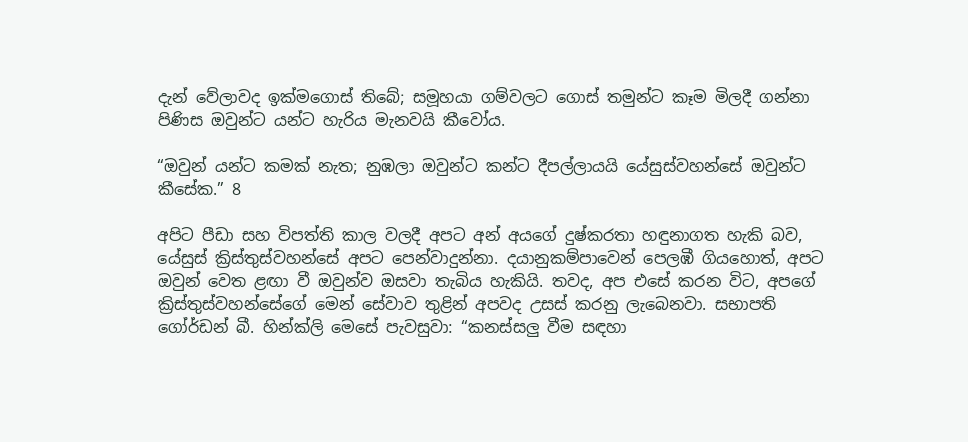දැන් වේලාවද ඉක්මගොස් තිබේ; සමූහයා ගම්වලට ගොස් තමුන්ට කෑම මිලදී ගන්නා පිණිස ඔවුන්ට යන්ට හැරිය මැනවයි කීවෝය.

“ඔවුන් යන්ට කමක් නැත; නුඹලා ඔවුන්ට කන්ට දීපල්ලායයි යේසුස්වහන්සේ ඔවුන්ට කීසේක.” 8

අපිට පීඩා සහ විපත්ති කාල වලදී අපට අන් අයගේ දුෂ්කරතා හඳුනාගත හැකි බව, යේසුස් ක්‍රිස්තුස්වහන්සේ අපට පෙන්වාදුන්නා. දයානුකම්පාවෙන් පෙලඹී ගියහොත්, අපට ඔවුන් වෙත ළඟා වී ඔවුන්ව ඔසවා තැබිය හැකියි. තවද, අප එසේ කරන විට, අපගේ ක්‍රිස්තුස්වහන්සේගේ මෙන් සේවාව තුළින් අපවද උසස් කරනු ලැබෙනවා. සභාපති ගෝර්ඩන් බී. හින්ක්ලි මෙසේ පැවසුවා: “කනස්සලු වීම සඳහා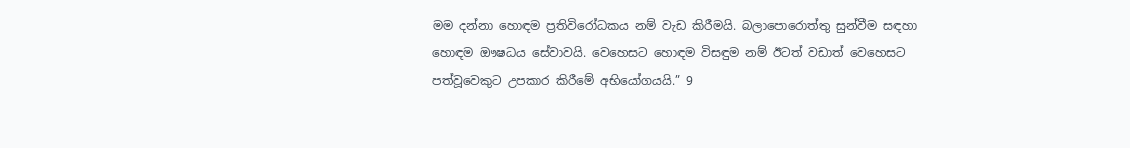මම දන්නා හොඳම ප්‍රතිවිරෝධකය නම් වැඩ කිරීමයි. බලාපොරොත්තු සුන්වීම සඳහා හොඳම ඖෂධය සේවාවයි. වෙහෙසට හොඳම විසඳුම නම් ඊටත් වඩාත් වෙහෙසට පත්වූවෙකුට උපකාර කිරීමේ අභියෝගයයි.” 9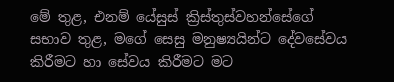මේ තුළ, එනම් යේසුස් ක්‍රිස්තුස්වහන්සේගේ සභාව තුළ, මගේ සෙසු මනුෂ්‍යයින්ට දේවසේවය කිරීමට හා සේවය කිරීමට මට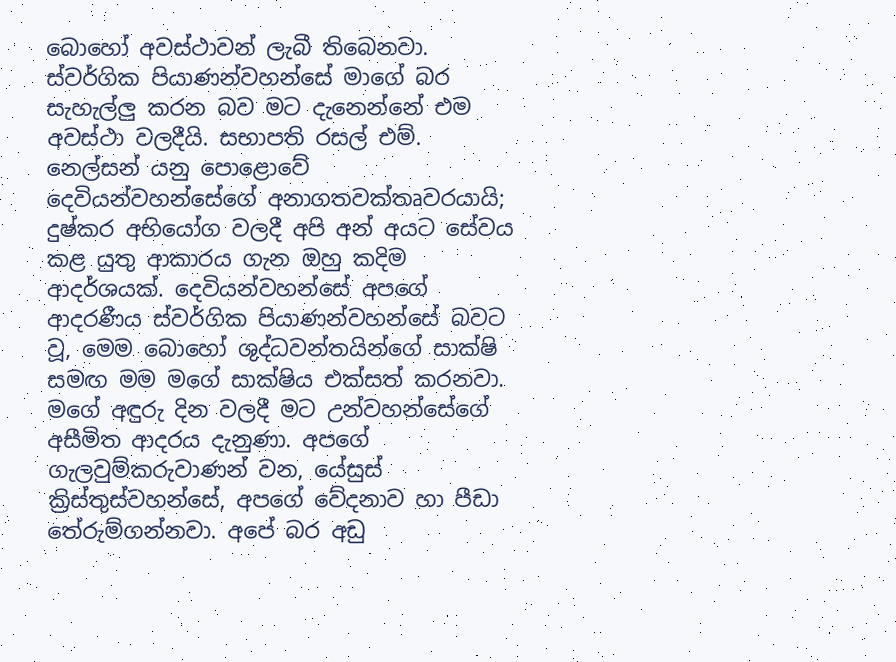බොහෝ අවස්ථාවන් ලැබී තිබෙනවා. ස්වර්ගික පියාණන්වහන්සේ මාගේ බර සැහැල්ලු කරන බව මට දැනෙන්නේ එම අවස්ථා වලදීයි. සභාපති රසල් එම්. නෙල්සන් යනු පොළොවේ දෙවියන්වහන්සේගේ අනාගතවක්තෘවරයායි; දුෂ්කර අභියෝග වලදී අපි අන් අයට සේවය කළ යුතු ආකාරය ගැන ඔහු කදිම ආදර්ශයක්. දෙවියන්වහන්සේ අපගේ ආදරණීය ස්වර්ගික පියාණන්වහන්සේ බවට වූ, මෙම බොහෝ ශුද්ධවන්තයින්ගේ සාක්ෂි සමඟ මම මගේ සාක්ෂිය එක්සත් කරනවා. මගේ අඳුරු දින වලදී මට උන්වහන්සේගේ අසීමිත ආදරය දැනුණා. අපගේ ගැලවුම්කරුවාණන් වන, යේසුස් ක්‍රිස්තුස්වහන්සේ, අපගේ වේදනාව හා පීඩා තේරුම්ගන්නවා. අපේ බර අඩු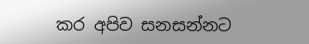කර අපිව සනසන්නට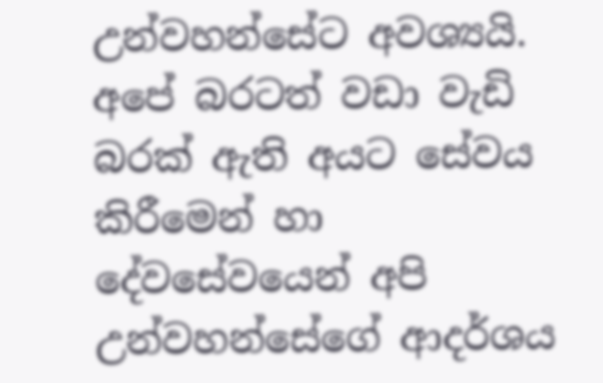උන්වහන්සේට අවශ්‍යයි. අපේ බරටත් වඩා වැඩි බරක් ඇති අයට සේවය කිරීමෙන් හා දේවසේවයෙන් අපි උන්වහන්සේගේ ආදර්ශය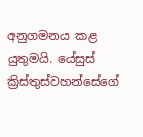අනුගමනය කළ යුතුමයි. යේසුස් ක්‍රිස්තුස්වහන්සේගේ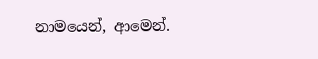නාමයෙන්, ආමෙන්.